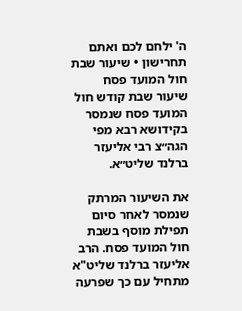ה' ילחם לכם ואתם תחרישון • שיעור שבת חול המועד פסח
שיעור שבת קודש חול המועד פסח שנמסר בקידושא רבא מפי הגה״צ רבי אליעזר ברלנד שליט״א.

את השיעור המרתק שנמסר לאחר סיום תפילת מוסף בשבת חול המועד פסח. הרב אליעזר ברלנד שליט"א מתחיל עם כך שפרעה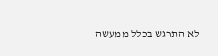לא התרגש בכלל ממעשה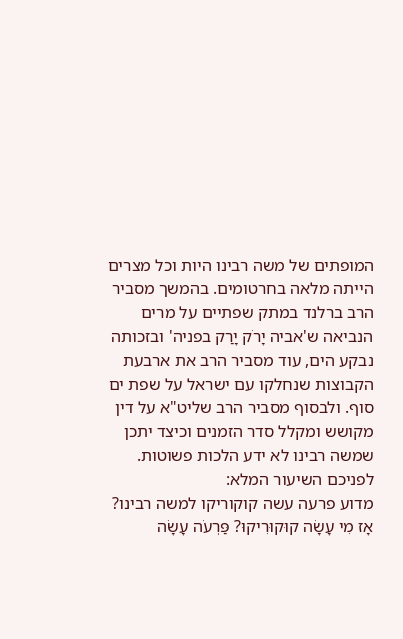המופתים של משה רבינו היות וכל מצרים הייתה מלאה בחרטומים. בהמשך מסביר הרב ברלנד במתק שפתיים על מרים הנביאה ש'אביה יָרֹק יָרַק בפניה' ובזכותה נבקע הים, עוד מסביר הרב את ארבעת הקבוצות שנחלקו עם ישראל על שפת ים סוף. ולבסוף מסביר הרב שליט"א על דין מקושש ומקלל סדר הזמנים וכיצד יתכן שמשה רבינו לא ידע הלכות פשוטות.
לפניכם השיעור המלא:
מדוע פרעה עשה קוקוריקו למשה רבינו?
אָז מִי עָשָׂה קוּקוּרִיקוּ? פַּרְעֹה עָשָׂה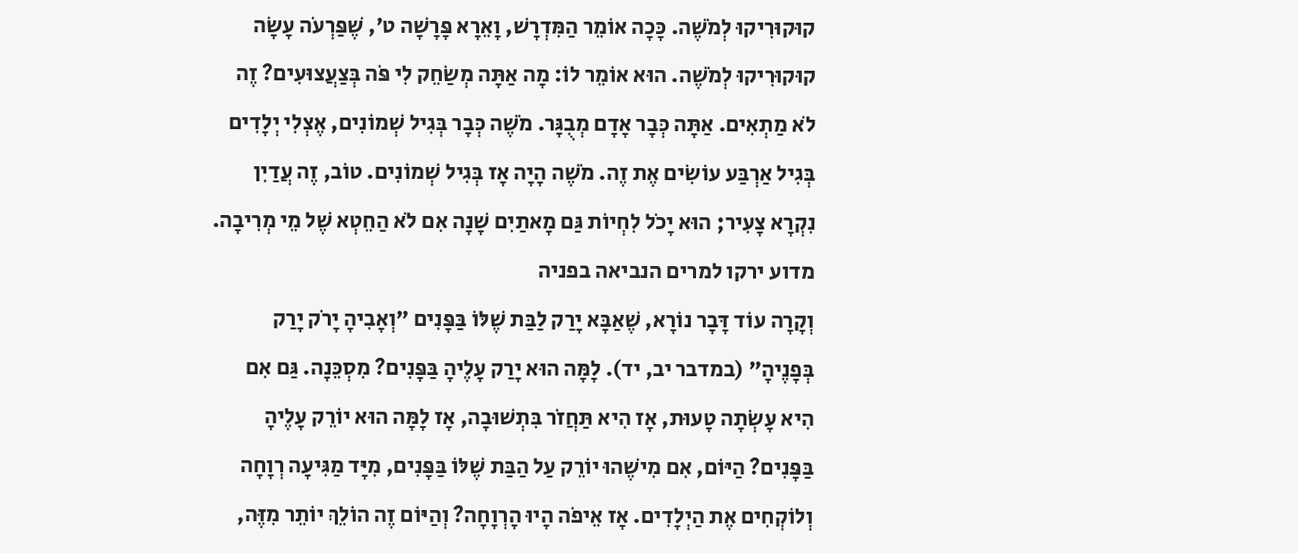קוּקוּרִיקוּ לְמֹשֶׁה. כָּכָה אוֹמֵר הַמִּדְרָשׁ, וָאֵרָא פָּרָשָׁה ט׳, שֶׁפַּרְעֹה עָשָׂה קוּקוּרִיקוּ לְמֹשֶׁה. הוּא אוֹמֵר לוֹ: מָה אַתָּה מְשַׂחֵק לִי פֹּה בְּצַעֲצוּעִים? זֶה לֹא מַתְאִים. אַתָּה כְּבָר אָדָם מְבֻגָּר. מֹשֶׁה כְּבָר בְּגִיל שְׁמוֹנִים, אֶצְלִי יְלָדִים בְּגִיל אַרְבַּע עוֹשִׂים אֶת זֶה. מֹשֶׁה הָיָה אָז בְּגִיל שְׁמוֹנִים. טוֹב, זֶה עֲדַיִן נִקְרָא צָעִיר; הוּא יָכֹל לִחְיוֹת גַּם מָאתַיִם שָׁנָה אִם לֹא הַחֵטְא שֶׁל מֵי מְרִיבָה.
מדוע ירקו למרים הנביאה בפניה
וְקָרָה עוֹד דָּבָר נוֹרָא, שֶׁאַבָּא יָרַק לַבַּת שֶׁלּוֹ בַּפָּנִים "וְאָבִיהָ יָרֹק יָרַק בְּפָנֶיהָ" (במדבר יב, יד). לָמָּה הוּא יָרַק עָלֶיהָ בַּפָּנִים? מִסְכֵּנָה. גַּם אִם הִיא עָשְׂתָה טָעוּת, אָז הִיא תַּחֲזֹר בִּתְשׁוּבָה, אָז לָמָּה הוּא יוֹרֵק עָלֶיהָ בַּפָּנִים? הַיּוֹם, אִם מִישֶׁהוּ יוֹרֵק עַל הַבַּת שֶׁלּוֹ בַּפָּנִים, מִיָּד מַגִּיעָה רְוָחָה וְלוֹקְחִים אֶת הַיְלָדִים. אָז אֵיפֹה הָיוּ הָרְוָחָה? וְהַיּוֹם זֶה הוֹלֵךְ יוֹתֵר מִזֶּה,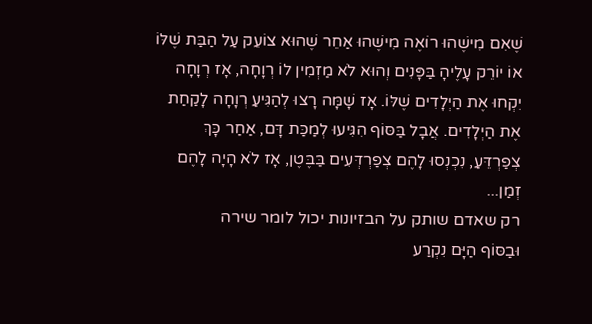שֶׁאִם מִישֶׁהוּ רוֹאֶה מִישֶׁהוּ אַחֵר שֶׁהוּא צוֹעֵק עַל הַבַּת שֶׁלּוֹ אוֹ יוֹרֵק עָלֶיהָ בַּפָּנִים וְהוּא לֹא מַזְמִין לוֹ רְוָחָה, אָז רְוָחָה יִקְחוּ אֶת הַיְלָדִים שֶׁלּוֹ. אָז שָׁמָּה רָצוּ לְהַגִּיעַ רְוָחָה לָקַחַת אֶת הַיְלָדִים. אֲבָל בַּסּוֹף הִגִּיעוּ לְמַכַּת דָּם, אַחַר כָּךְ צְפַרְדֵּעַ, נִכְנְסוּ לָהֶם צְפַרְדְּעִים בַּבֶּטֶן, אָז לֹא הָיָה לָהֶם זְמַן...
רק שאדם שותק על הבזיונות יכול לומר שירה
וּבַסּוֹף הַיָּם נִקְרַע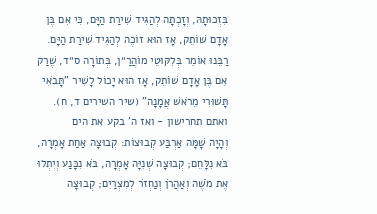בִּזְכוּתָהּ, וְזָכְתָה לְהַגִּיד שִׁירַת הַיָּם, כִּי אִם בֶּן אָדָם שׁוֹתֵק, אָז הוּא זוֹכֶה לְהַגִּיד שִׁירַת הַיָּם. רַבֵּנוּ אוֹמֵר בְּלִקּוּטֵי מוֹהֲרַ״ן, בְּתוֹרָה ס״ד, שֶׁרַק אִם בֶּן אָדָם שׁוֹתֵק, אָז הוּא יָכוֹל לָשִׁיר "תָּבֹאִי תָּשׁוּרִי מֵרֹאשׁ אֲמָנָה" (שיר השירים ד, ח).
ואתם תחרישון - ואז ה' בקע את הים
וְהָיָה שָׁמָּה אַרְבַּע קְבוּצוֹת: קְבוּצָה אַחַת אָמְרָה, בֹּא נִלָּחֵם; קְבוּצָה שְׁנִיָּה אָמְרָה, בֹּא נִכָּנַע וְיִתְלוּ אֶת מֹשֶׁה וְאַהֲרֹן וְנַחְזֹר לְמִצְרַיִם; קְבוּצָה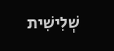שְׁלִישִׁית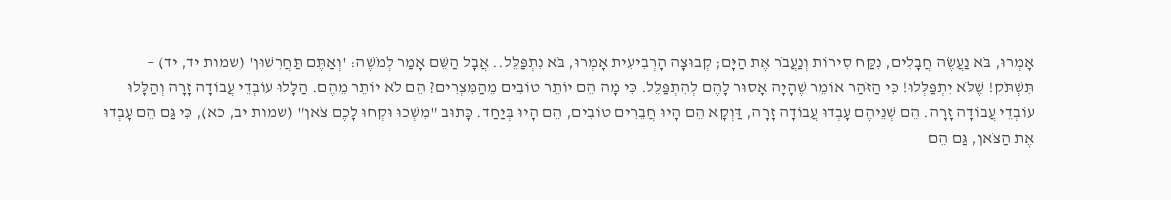אָמְרוּ, בֹּא נַעֲשֶׂה חֲבָלִים, נִקַּח סִירוֹת וְנַעֲבֹר אֶת הַיָּם; קְבוּצָה הָרְבִיעִית אָמְרוּ, בֹּא נִתְפַּלֵּל.. אֲבָל הַשֵּׁם אָמַר לְמֹשֶׁה: 'וְאַתֶּם תַּחֲרִשׁוּן' (שמות יד, יד) – תִּשְׁתֹּק! שֶׁלֹּא יִתְפַּלְּלוּ! כִּי הַזֹּהַר אוֹמֵר שֶׁהָיָה אָסוּר לָהֶם לְהִתְפַּלֵּל. כִּי מָה הֵם יוֹתֵר טוֹבִים מֵהַמִּצְרִים? הֵם לֹא יוֹתֵר מֵהֶם. הַלָּלוּ עוֹבְדֵי עֲבוֹדָה זָרָה וְהַלָּלוּ עוֹבְדֵי עֲבוֹדָה זָרָה. הֵם שְׁנֵיהֶם עָבְדוּ עֲבוֹדָה זָרָה, דַּוְקָא הֵם הָיוּ חֲבֵרִים טוֹבִים, הֵם הָיוּ בְּיַחַד. כָּתוּב "מִשְׁכוּ וּקְחוּ לָכֶם צֹאן" (שמות יב, כא), כִּי גַּם הֵם עָבְדוּ אֶת הַצֹּאן, גַּם הֵם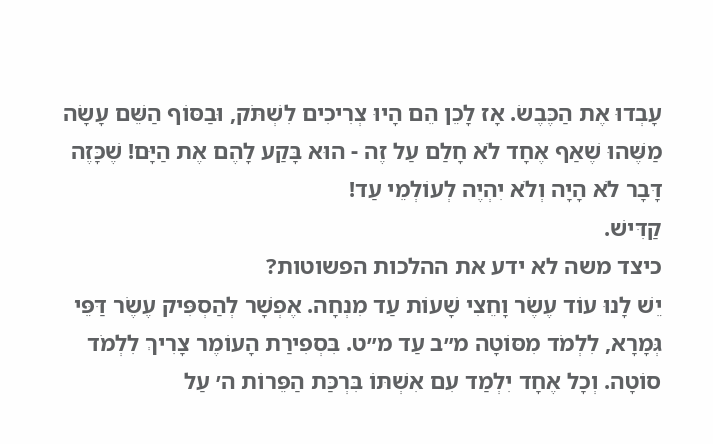עָבְדוּ אֶת הַכֶּבֶשׂ. אָז לָכֵן הֵם הָיוּ צְרִיכִים לִשְׁתֹּק, וּבַסּוֹף הַשֵּׁם עָשָׂה מַשֶּׁהוּ שֶׁאַף אֶחָד לֹא חָלַם עַל זֶה - הוּא בָּקַע לָהֶם אֶת הַיָּם! שֶׁכָּזֶה דָּבָר לֹא הָיָה וְלֹא יִהְיֶה לְעוֹלְמֵי עַד!
קַדִּישׁ.
כיצד משה לא ידע את ההלכות הפשוטות?
יֵשׁ לָנוּ עוֹד עֶשֶׂר וָחֵצִי שָׁעוֹת עַד מִנְחָה. אֶפְשָׁר לְהַסְפִּיק עֶשֶׂר דַּפֵּי גְּמָרָא, לִלְמֹד מִסּוֹטָה מ״ב עַד מ״ט. בִּסְפִירַת הָעוֹמֶר צָרִיךְ לִלְמֹד סוֹטָה. וְכָל אֶחָד יִלְמַד עִם אִשְׁתּוֹ בִּרְכַּת הַפֵּרוֹת ה׳ עַל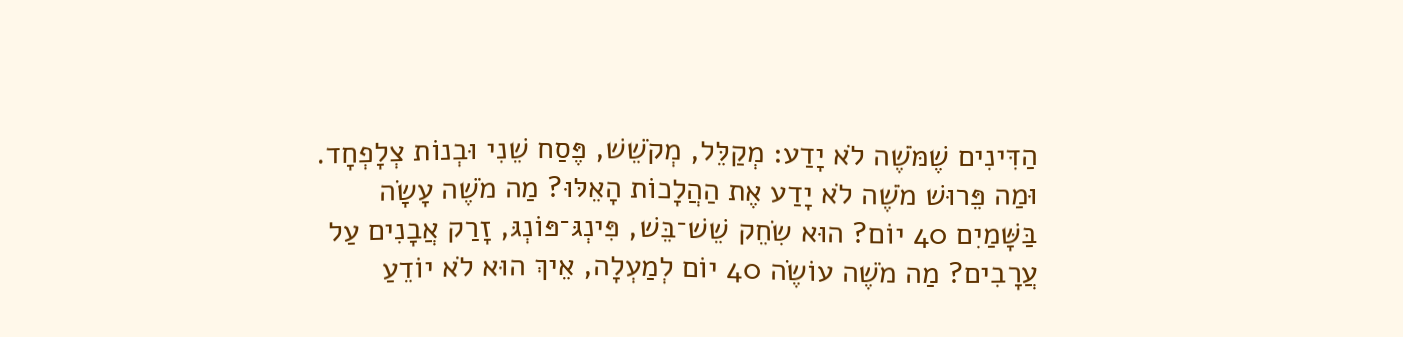הַדִּינִים שֶׁמֹּשֶׁה לֹא יָדַע: מְקַלֵּל, מְקֹשֵׁשׁ, פֶּסַח שֵׁנִי וּבְנוֹת צְלָפְחָד. וּמַה פֵּרוּשׁ מֹשֶׁה לֹא יָדַע אֶת הַהֲלָכוֹת הָאֵלּוּ? מַה מֹשֶׁה עָשָׂה בַּשָּׁמַיִם 40 יוֹם? הוּא שִׂחֵק שֵׁשׁ־בֵּשׁ, פִּינְגּ־פּוֹנְגּ, זָרַק אֲבָנִים עַל עֲרָבִים? מַה מֹשֶׁה עוֹשֶׂה 40 יוֹם לְמַעְלָה, אֵיךְ הוּא לֹא יוֹדֵעַ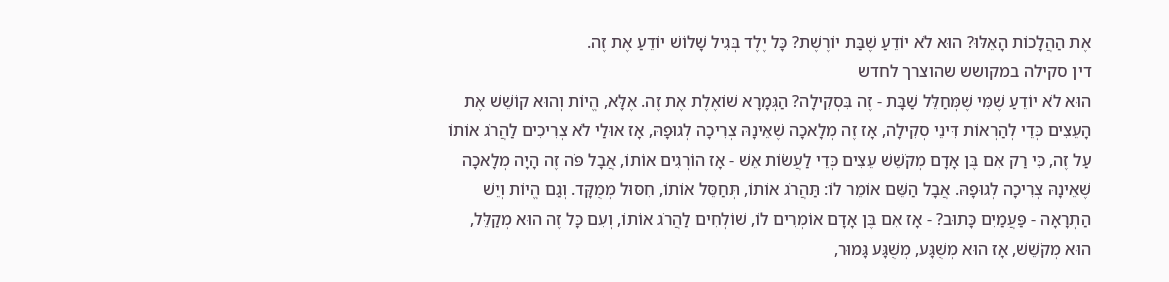אֶת הַהֲלָכוֹת הָאֵלּוּ? הוּא לֹא יוֹדֵעַ שֶׁבַּת יוֹרֶשֶׁת? כָּל יֶלֶד בְּגִיל שָׁלוֹשׁ יוֹדֵעַ אֶת זֶה.
דין סקילה במקושש שהוצרך לחדש
הוּא לֹא יוֹדֵעַ שֶׁמִּי שֶׁמְּחַלֵּל שַׁבָּת - זֶה בִּסְקִילָה? הַגְּמָרָא שׁוֹאֶלֶת אֶת זֶה. אֶלָּא, הֱיוֹת וְהוּא קוֹשֵׁשׁ אֶת הָעֵצִים כְּדֵי לְהַרְאוֹת דִּינֵי סְקִילָה, אָז זֶה מְלָאכָה שֶׁאֵינָהּ צְרִיכָה לְגוּפָהּ, אָז אוּלַי לֹא צְרִיכִים לַהֲרֹג אוֹתוֹ עַל זֶה, כִּי רַק אִם בֶּן אָדָם מְקֹשֵׁשׁ עֵצִים כְּדֵי לַעֲשׂוֹת אֵשׁ - אָז הוֹרְגִים אוֹתוֹ, אֲבָל פֹּה זֶה הָיָה מְלָאכָה שֶׁאֵינָהּ צְרִיכָה לְגוּפָהּ. אֲבָל הַשֵּׁם אוֹמֵר לוֹ: תַּהֲרֹג אוֹתוֹ, תְּחַסֵּל אוֹתוֹ, חִסּוּל מְמֻקָּד. וְגַם הֱיוֹת וְיֵשׁ הַתְרָאָה - פַּעֲמַיִם כָּתוּב? - אָז אִם בֶּן אָדָם אוֹמְרִים לוֹ, שׁוֹלְחִים לַהֲרֹג אוֹתוֹ, וְעִם כָּל זֶה הוּא מְקַלֵּל, הוּא מְקֹשֵׁשׁ, אָז הוּא מְשֻׁגָּע, מְשֻׁגָּע גָּמוּר,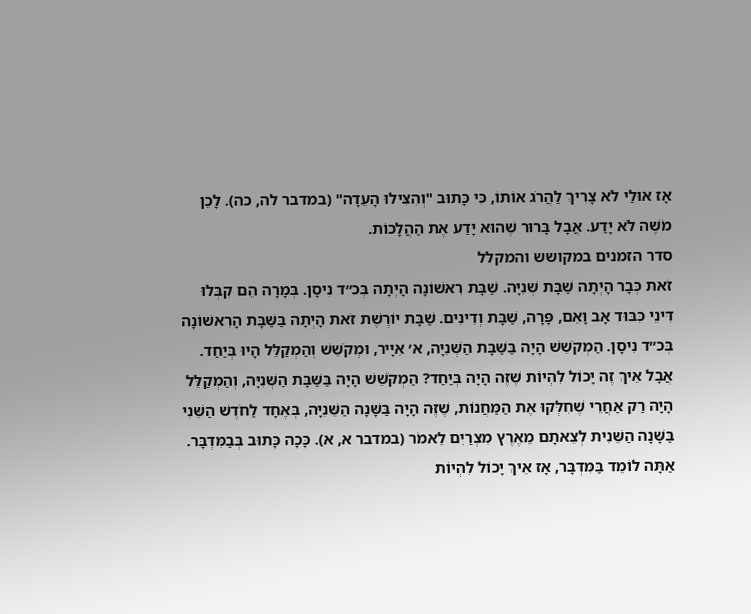אָז אוּלַי לֹא צָרִיךְ לַהֲרֹג אוֹתוֹ, כִּי כָּתוּב "וְהִצִּילוּ הָעֵדָה" (במדבר לה, כה). לָכֵן מֹשֶׁה לֹא יָדַע. אֲבָל בָּרוּר שֶׁהוּא יָדַע אֶת הַהֲלָכוֹת.
סדר הזמנים במקושש והמקלל
זֹאת כְּבָר הָיְתָה שַׁבָּת שְׁנִיָּה. שַׁבָּת רִאשׁוֹנָה הָיְתָה בְּכ״ד נִיסָן. בְּמָרָה הֵם קִבְּלוּ דִּינֵי כִּבּוּד אָב וָאֵם, פָּרָה, שַׁבָּת וְדִינִים. שַׁבָּת יוֹרֶשֶׁת זֹאת הָיְתָה בַּשַּׁבָּת הָרִאשׁוֹנָה בְּכ״ד נִיסָן. הַמְקֹשֵׁשׁ הָיָה בַּשַּׁבָּת הַשְּׁנִיָּה, א׳ אִיָּיר, וּמְקֹשֵׁשׁ וְהַמְקַלֵּל הָיוּ בְּיַחַד. אֲבָל אֵיךְ זֶה יָכוֹל לִהְיוֹת שֶׁזֶּה הָיָה בְּיַחַד? הַמְקֹשֵׁשׁ הָיָה בַּשַּׁבָּת הַשְּׁנִיָּה, וְהַמְקַלֵּל הָיָה רַק אַחֲרֵי שֶׁחִלְּקוּ אֶת הַמַּחֲנוֹת, שֶׁזֶּה הָיָה בַּשָּׁנָה הַשֵּׁנִיָּה, בְּאֶחָד לַחֹדֶשׁ הַשֵּׁנִי בַּשָּׁנָה הַשֵּׁנִית לְצֵאתָם מֵאֶרֶץ מִצְרַיִם לֵאמֹר (במדבר א, א). כָּכָה כָּתוּב בְּבַמִּדְבָּר. אַתָּה לוֹמֵד בַּמִּדְבָּר, אָז אֵיךְ יָכוֹל לִהְיוֹת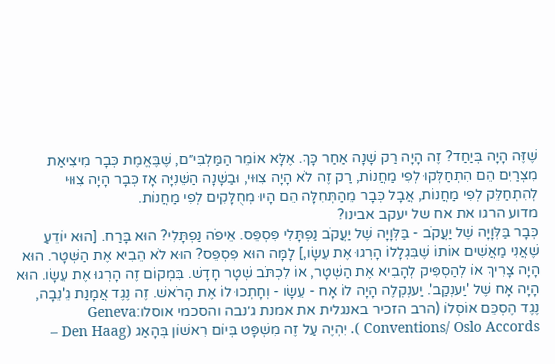שֶׁזֶּה הָיָה בְּיַחַד? זֶה הָיָה רַק שָׁנָה אַחַר כָּךְ. אֶלָּא אוֹמֵר הַמַּלְבִּי״ם, שֶׁבֶּאֱמֶת כְּבָר מִיצִיאַת מִצְרַיִם הֵם הִתְחַלְּקוּ לְפִי מַחֲנוֹת, רַק זֶה לֹא הָיָה צִוּוּי, וּבַשָּׁנָה הַשֵּׁנִיָּה אָז כְּבָר הָיָה צִוּוּי לְהִתְחַלֵּק לְפִי מַחֲנוֹת, אֲבָל כְּבָר מֵהַתְּחִלָּה הֵם הָיוּ מְחֻלָּקִים לְפִי מַחֲנוֹת.
מדוע הרגו את אח של יעקב אבינו?
כְּבָר בַּלְּוָיָה שֶׁל יַעֲקֹב - בַּלְּוָיָה שֶׁל יַעֲקֹב נַפְתָּלִי פִּסְפֵּס. אֵיפֹה נַפְתָּלִי? הוּא בָּרַח. [הוּא יוֹדֵעַ שֶׁאֲנִי מַאֲשִׁים אוֹתוֹ שֶׁבִּגְלָלוֹ הָרְגוּ אֶת עֵשָׂו,] לָמָּה הוּא פִּסְפֵּס? הוּא לֹא הֵבִיא אֶת הַשְּׁטָר. הוּא הָיָה צָרִיךְ אוֹ לְהַסְפִּיק לְהָבִיא אֶת הַשְּׁטָר, אוֹ לִכְתֹּב שְׁטָר חָדָשׁ. בִּמְקוֹם זֶה הָרְגוּ אֶת עֵשָׂו. הוּא הָיָה אָח שֶׁל 'יַענְקַב'. יַענְקְלֶה הָיָה לוֹ אָח - עֵשָׂו - וְחָתְכוּ לוֹ אֶת הָרֹאשׁ. זֶה נֶגֶד אֲמָנַת גֵ'נֵבָה, נֶגֶד הֶסְכֵּם אוֹסְלוֹ (הרב הזכיר באנגלית את אמנת ג׳נבה והסכמי אוסלו:Geneva Conventions/ Oslo Accords ). יִהְיֶה עַל זֶה מִשְׁפָּט בְּיוֹם רִאשׁוֹן בְּהָאַג (Den Haag –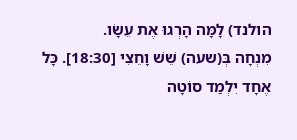הולנד) לָמָּה הָרְגוּ אֶת עֵשָׂו.
מִנְחָה בְּ(שעה) שֵׁשׁ וָחֵצִי [18:30]. כָּל אֶחָד יִלְמַד סוֹטָה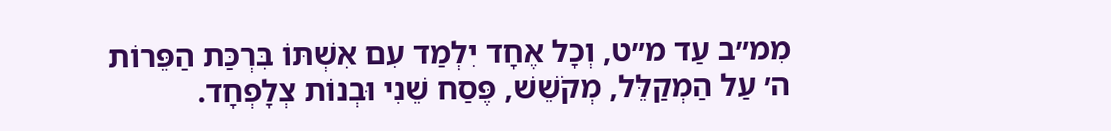מִמ״ב עַד מ״ט, וְכָל אֶחָד יִלְמַד עִם אִשְׁתּוֹ בִּרְכַּת הַפֵּרוֹת ה׳ עַל הַמְקַלֵּל, מְקֹשֵׁשׁ, פֶּסַח שֵׁנִי וּבְנוֹת צְלָפְחָד.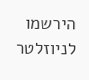הירשמו לניוזלטר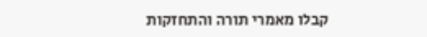קבלו מאמרי תורה והתחזקות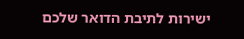ישירות לתיבת הדואר שלכם